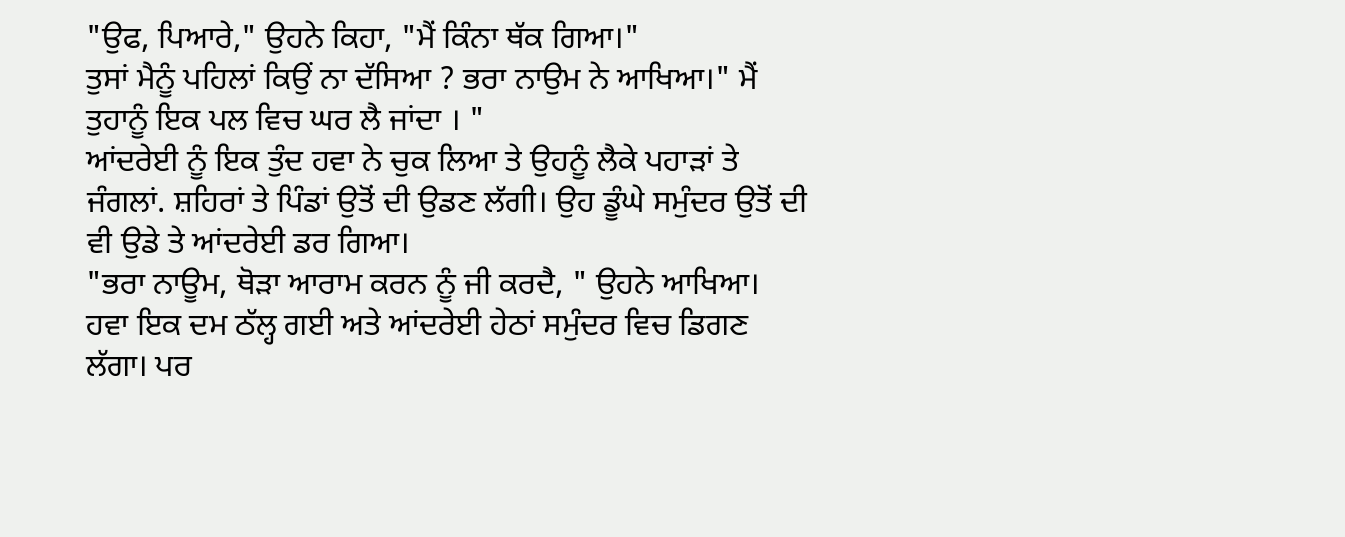"ਉਫ, ਪਿਆਰੇ," ਉਹਨੇ ਕਿਹਾ, "ਮੈਂ ਕਿੰਨਾ ਥੱਕ ਗਿਆ।"
ਤੁਸਾਂ ਮੈਨੂੰ ਪਹਿਲਾਂ ਕਿਉਂ ਨਾ ਦੱਸਿਆ ? ਭਰਾ ਨਾਉਮ ਨੇ ਆਖਿਆ।" ਮੈਂ ਤੁਹਾਨੂੰ ਇਕ ਪਲ ਵਿਚ ਘਰ ਲੈ ਜਾਂਦਾ । "
ਆਂਦਰੇਈ ਨੂੰ ਇਕ ਤੁੰਦ ਹਵਾ ਨੇ ਚੁਕ ਲਿਆ ਤੇ ਉਹਨੂੰ ਲੈਕੇ ਪਹਾੜਾਂ ਤੇ ਜੰਗਲਾਂ. ਸ਼ਹਿਰਾਂ ਤੇ ਪਿੰਡਾਂ ਉਤੋਂ ਦੀ ਉਡਣ ਲੱਗੀ। ਉਹ ਡੂੰਘੇ ਸਮੁੰਦਰ ਉਤੋਂ ਦੀ ਵੀ ਉਡੇ ਤੇ ਆਂਦਰੇਈ ਡਰ ਗਿਆ।
"ਭਰਾ ਨਾਊਮ, ਥੋੜਾ ਆਰਾਮ ਕਰਨ ਨੂੰ ਜੀ ਕਰਦੈ, " ਉਹਨੇ ਆਖਿਆ।
ਹਵਾ ਇਕ ਦਮ ਠੱਲ੍ਹ ਗਈ ਅਤੇ ਆਂਦਰੇਈ ਹੇਠਾਂ ਸਮੁੰਦਰ ਵਿਚ ਡਿਗਣ ਲੱਗਾ। ਪਰ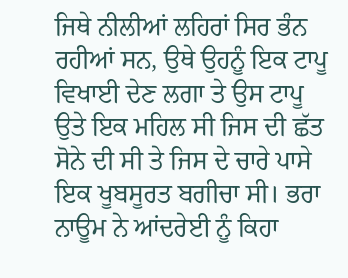ਜਿਥੇ ਨੀਲੀਆਂ ਲਹਿਰਾਂ ਸਿਰ ਭੰਨ ਰਹੀਆਂ ਸਨ, ਉਥੇ ਉਹਨੂੰ ਇਕ ਟਾਪੂ ਵਿਖਾਈ ਦੇਣ ਲਗਾ ਤੇ ਉਸ ਟਾਪੂ ਉਤੇ ਇਕ ਮਹਿਲ ਸੀ ਜਿਸ ਦੀ ਛੱਤ ਸੋਨੇ ਦੀ ਸੀ ਤੇ ਜਿਸ ਦੇ ਚਾਰੇ ਪਾਸੇ ਇਕ ਖੂਬਸੂਰਤ ਬਗੀਚਾ ਸੀ। ਭਰਾ ਨਾਊਮ ਨੇ ਆਂਦਰੇਈ ਨੂੰ ਕਿਹਾ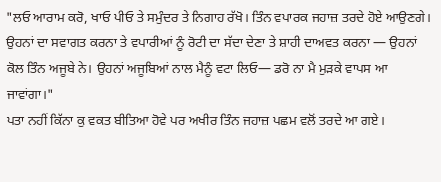"ਲਓ ਆਰਾਮ ਕਰੋ, ਖਾਓ ਪੀਓ ਤੇ ਸਮੁੰਦਰ ਤੇ ਨਿਗਾਹ ਰੱਖੋ। ਤਿੰਨ ਵਪਾਰਕ ਜਹਾਜ਼ ਤਰਦੇ ਹੋਏ ਆਉਣਗੇ। ਉਹਨਾਂ ਦਾ ਸਵਾਗਤ ਕਰਨਾ ਤੇ ਵਪਾਰੀਆਂ ਨੂੰ ਰੋਟੀ ਦਾ ਸੱਦਾ ਦੇਣਾ ਤੇ ਸ਼ਾਹੀ ਦਾਅਵਤ ਕਰਨਾ — ਉਹਨਾਂ ਕੋਲ ਤਿੰਨ ਅਜੂਬੇ ਨੇ। ਉਹਨਾਂ ਅਜੂਬਿਆਂ ਨਾਲ ਮੈਨੂੰ ਵਟਾ ਲਿਓ— ਡਰੋ ਨਾ ਮੈ ਮੁੜਕੇ ਵਾਪਸ ਆ ਜਾਵਾਂਗਾ।"
ਪਤਾ ਨਹੀਂ ਕਿੱਨਾ ਕੁ ਵਕਤ ਬੀਤਿਆ ਹੋਵੇ ਪਰ ਅਖੀਰ ਤਿੰਨ ਜਹਾਜ਼ ਪਛਮ ਵਲੋਂ ਤਰਦੇ ਆ ਗਏ।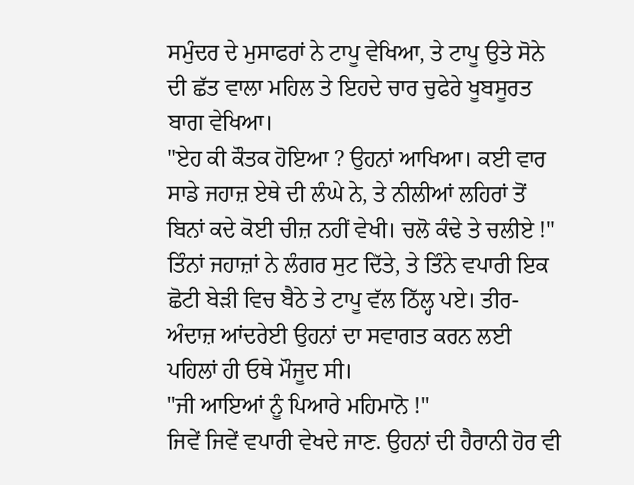ਸਮੁੰਦਰ ਦੇ ਮੁਸਾਫਰਾਂ ਨੇ ਟਾਪੂ ਵੇਖਿਆ, ਤੇ ਟਾਪੂ ਉਤੇ ਸੋਨੇ ਦੀ ਛੱਤ ਵਾਲਾ ਮਹਿਲ ਤੇ ਇਹਦੇ ਚਾਰ ਚੁਫੇਰੇ ਖੂਬਸੂਰਤ ਬਾਗ ਵੇਖਿਆ।
"ਏਹ ਕੀ ਕੌਤਕ ਹੋਇਆ ? ਉਹਨਾਂ ਆਖਿਆ। ਕਈ ਵਾਰ ਸਾਡੇ ਜਹਾਜ਼ ਏਥੇ ਦੀ ਲੰਘੇ ਨੇ, ਤੇ ਨੀਲੀਆਂ ਲਹਿਰਾਂ ਤੋਂ ਬਿਨਾਂ ਕਦੇ ਕੋਈ ਚੀਜ਼ ਨਹੀਂ ਵੇਖੀ। ਚਲੋ ਕੰਢੇ ਤੇ ਚਲੀਏ !"
ਤਿੰਨਾਂ ਜਹਾਜ਼ਾਂ ਨੇ ਲੰਗਰ ਸੁਟ ਦਿੱਤੇ, ਤੇ ਤਿੰਨੇ ਵਪਾਰੀ ਇਕ ਛੋਟੀ ਬੇੜੀ ਵਿਚ ਬੈਠੇ ਤੇ ਟਾਪੂ ਵੱਲ ਠਿੱਲ੍ਹ ਪਏ। ਤੀਰ-ਅੰਦਾਜ਼ ਆਂਦਰੇਈ ਉਹਨਾਂ ਦਾ ਸਵਾਗਤ ਕਰਨ ਲਈ ਪਹਿਲਾਂ ਹੀ ਓਥੇ ਮੌਜੂਦ ਸੀ।
"ਜੀ ਆਇਆਂ ਨੂੰ ਪਿਆਰੇ ਮਹਿਮਾਨੋ !"
ਜਿਵੇਂ ਜਿਵੇਂ ਵਪਾਰੀ ਵੇਖਦੇ ਜਾਣ. ਉਹਨਾਂ ਦੀ ਹੈਰਾਨੀ ਹੋਰ ਵੀ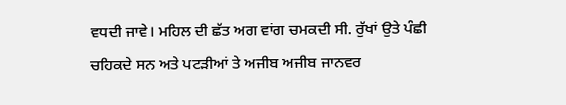ਵਧਦੀ ਜਾਵੇ। ਮਹਿਲ ਦੀ ਛੱਤ ਅਗ ਵਾਂਗ ਚਮਕਦੀ ਸੀ. ਰੁੱਖਾਂ ਉਤੇ ਪੰਛੀ ਚਹਿਕਦੇ ਸਨ ਅਤੇ ਪਟੜੀਆਂ ਤੇ ਅਜੀਬ ਅਜੀਬ ਜਾਨਵਰ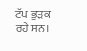ਟੱਪ ਭੁੜਕ ਰਹੇ ਸਨ।